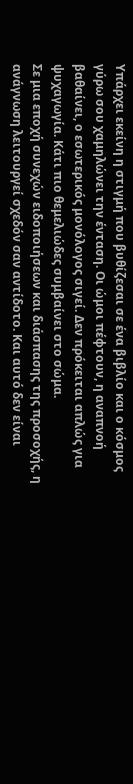Υπάρχει εκείνη η στιγμή που βυθίζεσαι σε ένα βιβλίο και ο κόσμος γύρω σου χαμηλώνει την ένταση. Οι ώμοι πέφτουν, η αναπνοή βαθαίνει, ο εσωτερικός μονόλογος σιγεί. Δεν πρόκειται απλώς για ψυχαγωγία. Κάτι πιο θεμελιώδες συμβαίνει στο σώμα.
Σε μια εποχή συνεχών ειδοποιήσεων και διάσπασης της προσοχής, η ανάγνωση λειτουργεί σχεδόν σαν αντίδοτο. Και αυτό δεν είναι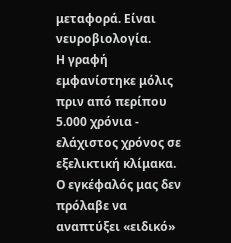μεταφορά. Είναι νευροβιολογία.
Η γραφή εμφανίστηκε μόλις πριν από περίπου 5.000 χρόνια - ελάχιστος χρόνος σε εξελικτική κλίμακα. Ο εγκέφαλός μας δεν πρόλαβε να αναπτύξει «ειδικό»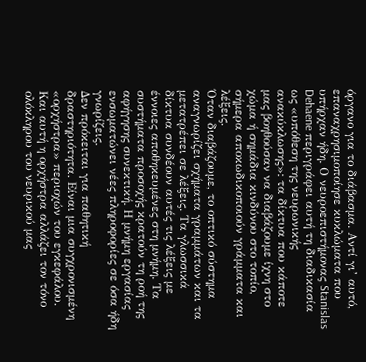όργανο για το διάβασμα. Αντί γι’ αυτό, επαναχρησιμοποίησε κυκλώματα που υπήρχαν ήδη. Ο νευροεπιστήμονας Stanislas Dehaene περιγράφει αυτή τη διαδικασία ως «υπόθεση της νευρωνικής ανακύκλωσης»: τα δίκτυα που κάποτε μας βοηθούσαν να διαβάζουμε ίχνη στο χώμα ή σημάδια κινδύνου στο τοπίο, σήμερα αποκωδικοποιούν γράμματα και λέξεις.
Όταν διαβάζουμε, το οπτικό σύστημα αναγνωρίζει σχήματα γραμμάτων και τα μετατρέπει σε λέξεις. Τα γλωσσικά δίκτυα συνδέουν αυτές τις λέξεις με έννοιες αποθηκευμένες στη μνήμη. Τα συστήματα προσοχής κρατούν τη ροή της αφήγησης συνεκτική. Η μνήμη εργασίας ενσωματώνει νέες πληροφορίες σε όσα ήδη γνωρίζεις.
Δεν πρόκειται για παθητική δραστηριότητα. Είναι μια συγχρονισμένη «ορχήστρα» περιοχών του εγκεφάλου.
Και αυτή η ορχήστρα αλλάζει τον τόνο ολόκληρου του νευρικού μας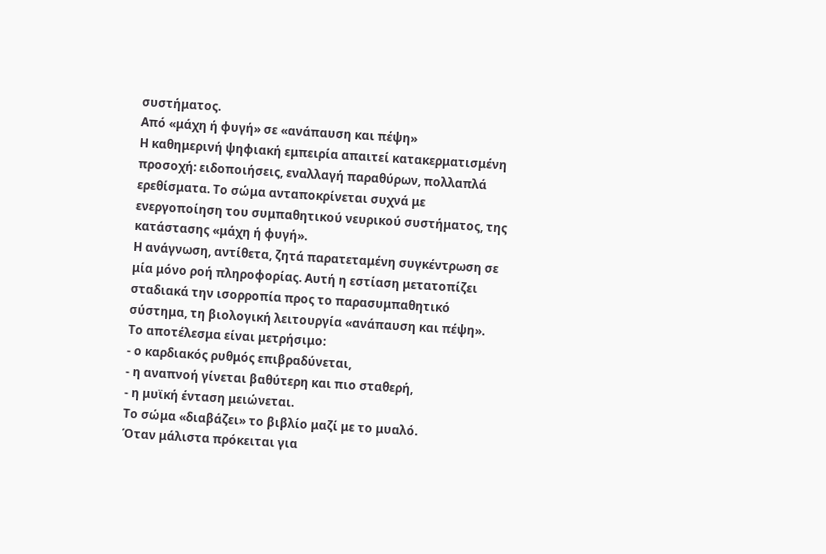συστήματος.
Από «μάχη ή φυγή» σε «ανάπαυση και πέψη»
Η καθημερινή ψηφιακή εμπειρία απαιτεί κατακερματισμένη προσοχή: ειδοποιήσεις, εναλλαγή παραθύρων, πολλαπλά ερεθίσματα. Το σώμα ανταποκρίνεται συχνά με ενεργοποίηση του συμπαθητικού νευρικού συστήματος, της κατάστασης «μάχη ή φυγή».
Η ανάγνωση, αντίθετα, ζητά παρατεταμένη συγκέντρωση σε μία μόνο ροή πληροφορίας. Αυτή η εστίαση μετατοπίζει σταδιακά την ισορροπία προς το παρασυμπαθητικό σύστημα, τη βιολογική λειτουργία «ανάπαυση και πέψη».
Το αποτέλεσμα είναι μετρήσιμο:
- ο καρδιακός ρυθμός επιβραδύνεται,
- η αναπνοή γίνεται βαθύτερη και πιο σταθερή,
- η μυϊκή ένταση μειώνεται.
Το σώμα «διαβάζει» το βιβλίο μαζί με το μυαλό.
Όταν μάλιστα πρόκειται για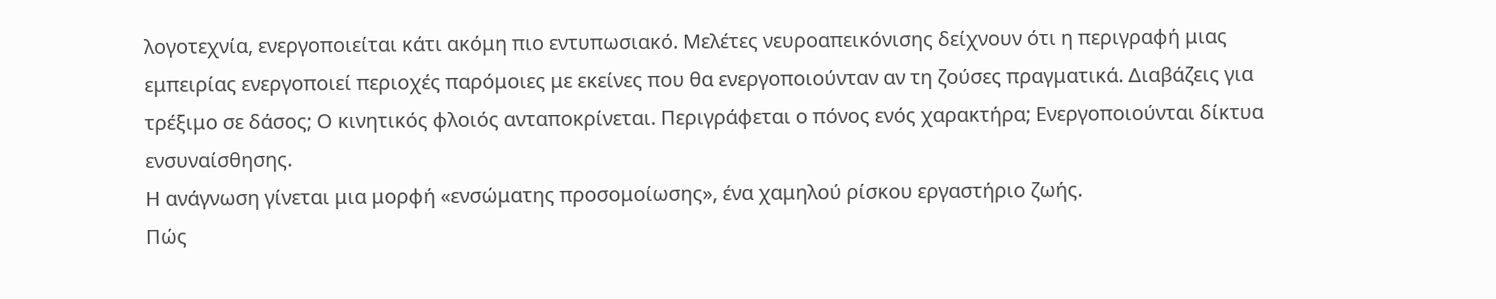λογοτεχνία, ενεργοποιείται κάτι ακόμη πιο εντυπωσιακό. Μελέτες νευροαπεικόνισης δείχνουν ότι η περιγραφή μιας εμπειρίας ενεργοποιεί περιοχές παρόμοιες με εκείνες που θα ενεργοποιούνταν αν τη ζούσες πραγματικά. Διαβάζεις για τρέξιμο σε δάσος; Ο κινητικός φλοιός ανταποκρίνεται. Περιγράφεται ο πόνος ενός χαρακτήρα; Ενεργοποιούνται δίκτυα ενσυναίσθησης.
Η ανάγνωση γίνεται μια μορφή «ενσώματης προσομοίωσης», ένα χαμηλού ρίσκου εργαστήριο ζωής.
Πώς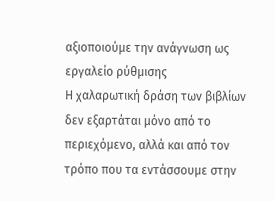αξιοποιούμε την ανάγνωση ως εργαλείο ρύθμισης
Η χαλαρωτική δράση των βιβλίων δεν εξαρτάται μόνο από το περιεχόμενο, αλλά και από τον τρόπο που τα εντάσσουμε στην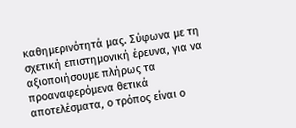καθημερινότητά μας. Σύφωνα με τη σχετική επιστημονική έρευνα, για να αξιοποιήσουμε πλήρως τα προαναφερόμενα θετικά αποτελέσματα, ο τρόπος είναι ο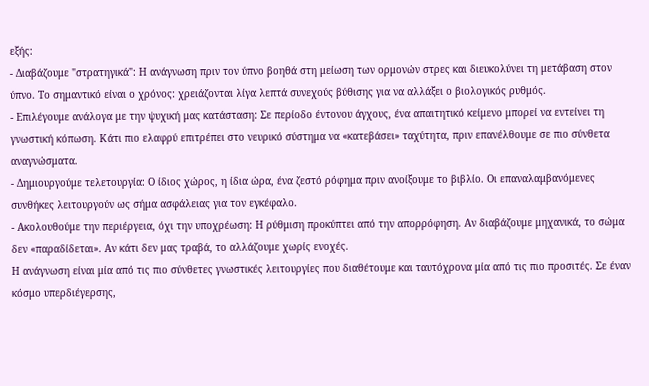εξής:
- Διαβάζουμε "στρατηγικά": Η ανάγνωση πριν τον ύπνο βοηθά στη μείωση των ορμονών στρες και διευκολύνει τη μετάβαση στον ύπνο. Το σημαντικό είναι ο χρόνος: χρειάζονται λίγα λεπτά συνεχούς βύθισης για να αλλάξει ο βιολογικός ρυθμός.
- Επιλέγουμε ανάλογα με την ψυχική μας κατάσταση: Σε περίοδο έντονου άγχους, ένα απαιτητικό κείμενο μπορεί να εντείνει τη γνωστική κόπωση. Κάτι πιο ελαφρύ επιτρέπει στο νευρικό σύστημα να «κατεβάσει» ταχύτητα, πριν επανέλθουμε σε πιο σύνθετα αναγνώσματα.
- Δημιουργούμε τελετουργία: Ο ίδιος χώρος, η ίδια ώρα, ένα ζεστό ρόφημα πριν ανοίξουμε το βιβλίο. Οι επαναλαμβανόμενες συνθήκες λειτουργούν ως σήμα ασφάλειας για τον εγκέφαλο.
- Ακολουθούμε την περιέργεια, όχι την υποχρέωση: Η ρύθμιση προκύπτει από την απορρόφηση. Αν διαβάζουμε μηχανικά, το σώμα δεν «παραδίδεται». Αν κάτι δεν μας τραβά, το αλλάζουμε χωρίς ενοχές.
Η ανάγνωση είναι μία από τις πιο σύνθετες γνωστικές λειτουργίες που διαθέτουμε και ταυτόχρονα μία από τις πιο προσιτές. Σε έναν κόσμο υπερδιέγερσης,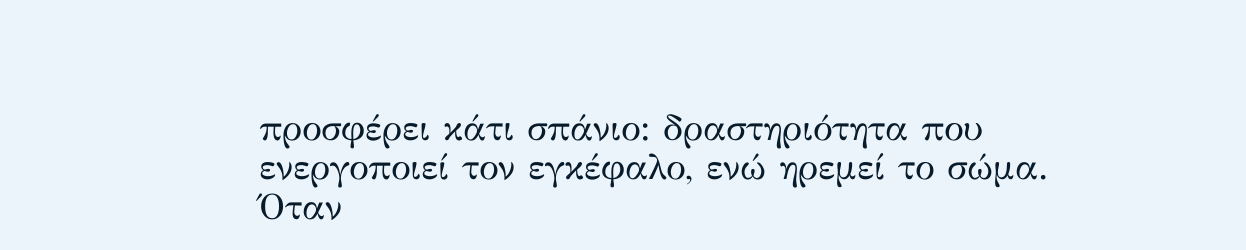προσφέρει κάτι σπάνιο: δραστηριότητα που ενεργοποιεί τον εγκέφαλο, ενώ ηρεμεί το σώμα.
Όταν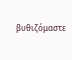βυθιζόμαστε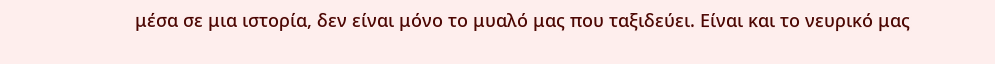μέσα σε μια ιστορία, δεν είναι μόνο το μυαλό μας που ταξιδεύει. Είναι και το νευρικό μας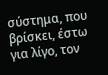σύστημα, που βρίσκει, έστω για λίγο, τον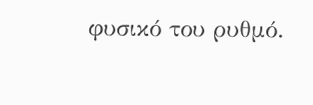φυσικό του ρυθμό.